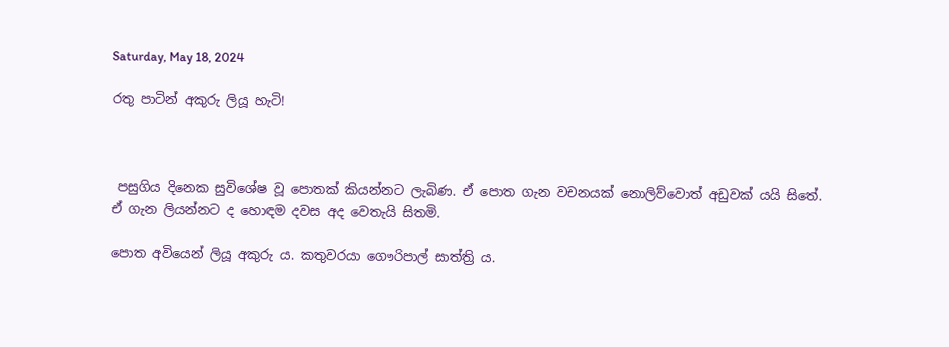Saturday, May 18, 2024

රතු පාටින් අකුරු ලියූ හැටි!



 පසුගිය දිනෙක සුවිශේෂ වූ පොතක් කියන්නට ලැබිණ. ඒ පොත ගැන වචනයක් නොලිව්වොත් අඩුවක් යයි සිතේ. ඒ ගැන ලියන්නට ද හොඳම දවස අද වෙතැයි සිතමි.

පොත අවියෙන් ලියූ අකුරු ය. කතුවරයා ගෞරිපාල් සාත්ත්‍රි ය.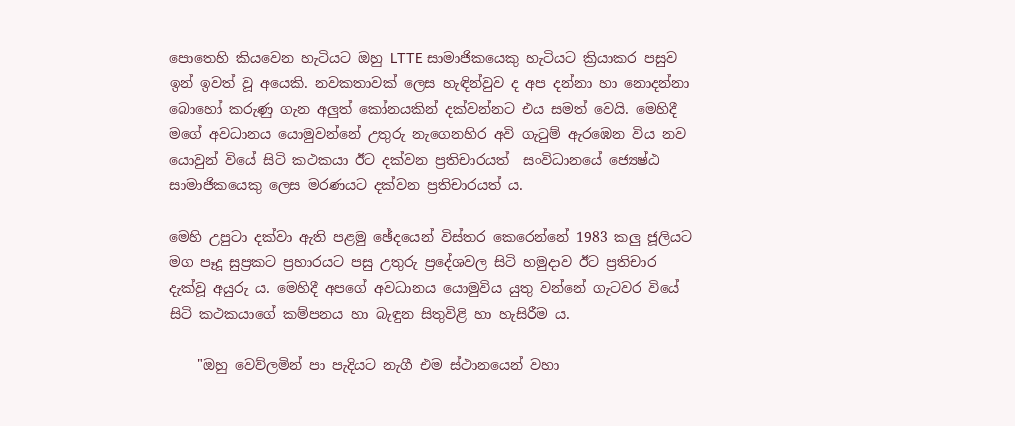පොතෙහි කියවෙන හැටියට ඔහු LTTE සාමාජිකයෙකු හැටියට ක්‍රියාකර පසුව ඉන් ඉවත් වූ අයෙකි. නවකතාවක් ලෙස හැඳින්වුව ද අප දන්නා හා නොදන්නා බොහෝ කරුණු ගැන අලුත් කෝනයකින් දක්වන්නට එය සමත් වෙයි. මෙහිදී මගේ අවධානය යොමුවන්නේ උතුරු නැගෙනහිර අවි ගැටුම් ඇරඹෙන විය නව යොවුන් වියේ සිටි කථකයා ඊට දක්වන ප්‍රතිචාරයත්  සංවිධානයේ ජ්‍යෙෂ්ඨ සාමාජිකයෙකු ලෙස මරණයට දක්වන ප්‍රතිචාරයත් ය.

මෙහි උපුටා දක්වා ඇති පළමු ඡේදයෙන් විස්තර කෙරෙන්නේ 1983 කලු ජූලියට මග පෑදූ සුප්‍රකට ප්‍රහාරයට පසු උතුරු ප්‍රදේශවල සිටි හමුදාව ඊට ප්‍රතිචාර දැක්වූ අයුරු ය. මෙහිදී අපගේ අවධානය යොමුවිය යුතු වන්නේ ගැටවර වියේ සිටි කථකයාගේ කම්පනය හා බැඳුන සිතුවිළි හා හැසිරීම ය.

    "ඔහු වෙව්ලමින් පා පැදියට නැගී එම ස්ථානයෙන් වහා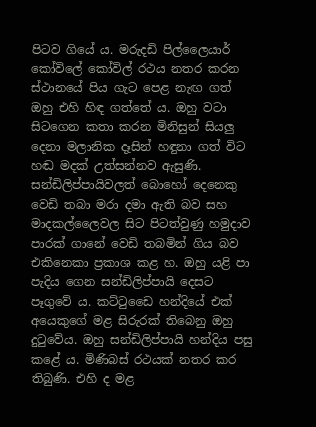පිටව ගියේ ය. මරුදඩි පිල්ලෛයාර් කෝවිලේ කෝවිල් රථය නතර කරන ස්ථානයේ පිය ගැට පෙළ නැඟ ගත් ඔහු එහි හිඳ ගත්තේ ය. ඔහු වටා සිටගෙන කතා කරන මිනිසුන් සියලු දෙනා මලානික දෑසින් හඳුනා ගත් විට හඬ මදක් උත්සන්නව ඇසුණි. සන්ඩිලිප්පායිවලත් බොහෝ දෙනෙකු වෙඩි තබා මරා දමා ඇති බව සහ මාදකල්ලෛවල සිට පිටත්වුණු හමුදාව පාරක් ගානේ වෙඩි තබමින් ගිය බව එකිනෙකා ප්‍රකාශ කළ හ. ඔහු යළි පා පැදිය ගෙන සන්ඩිලිප්පායි දෙසට පෑගුවේ ය. කට්ටුඩෛ හන්දියේ එක් අයෙකුගේ මළ සිරුරක් තිබෙනු ඔහු දුටුවේය. ඔහු සන්ඩිලිප්පායි හන්දිය පසු කළේ ය. මිණිබස් රථයක් නතර කර තිබුණි. එහි ද මළ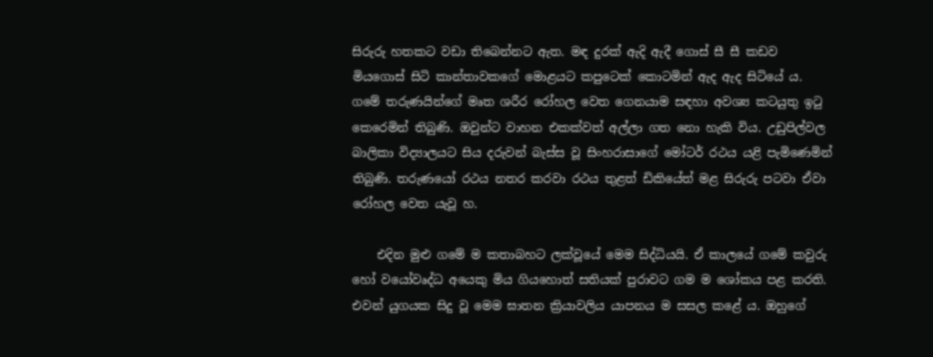සිරුරු හතකට වඩා තිබෙන්නට ඇත. මඳ දුරක් ඇදි ඇදී ගොස් සී සී කඩව මියගොස් සිටි කාන්තාවකගේ මොළයට කපුටෙක් කොටමින් ඇද ඇද සිටියේ ය. ගමේ තරුණයින්ගේ මෘත ශරීර රෝහල වෙත ගෙනයාම සඳහා අවශ්‍ය කටයුතු ඉටු කෙරෙමින් තිබුණි. ඔවුන්ට වාහන එකක්වත් අල්ලා ගත නො හැකි විය. උඩුපිල්වල බාලිකා විද්‍යාලයට සිය දරුවන් බැස්ස වූ සිංහරාසාගේ මෝටර් රථය යළි පැමිණෙමින් තිබුණි. තරුණයෝ රථය නතර කරවා රථය තුළත් ඩිකියේත් මළ සිරුරු පටවා ඒවා රෝහල වෙත යැවූ හ.

    එදින මුළු ගමේ ම කතාබහට ලක්වූයේ මෙම සිද්ධියයි. ඒ කාලයේ ගමේ කවුරු හෝ වයෝවෘද්ධ අයෙකු මිය ගියහොත් සතියක් පුරාවට ගම ම ශෝකය පළ කරති. එවන් යුගයක සිදු වූ මෙම ඝාතන ක්‍රියාවලිය යාපනය ම සසල කළේ ය. ඔහුගේ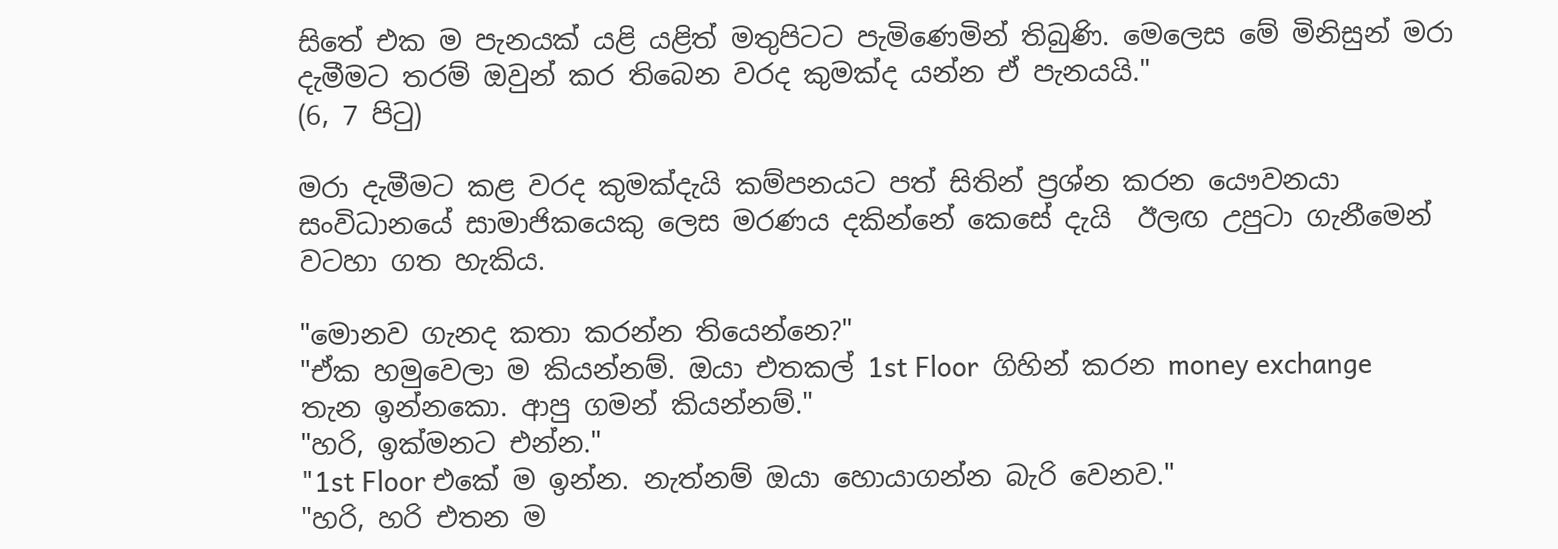සිතේ එක ම පැනයක් යළි යළිත් මතුපිටට පැමිණෙමින් තිබුණි. මෙලෙස මේ මිනිසුන් මරා දැමීමට තරම් ඔවුන් කර තිබෙන වරද කුමක්ද යන්න ඒ පැනයයි."                                                 (6, 7 පිටු)

මරා දැමීමට කළ වරද කුමක්දැයි කම්පනයට පත් සිතින් ප්‍රශ්න කරන යෞවනයා සංවිධානයේ සාමාජිකයෙකු ලෙස මරණය දකින්නේ කෙසේ දැයි  ඊලඟ උපුටා ගැනීමෙන් වටහා ගත හැකිය.

"මොනව ගැනද කතා කරන්න තියෙන්නෙ?"
"ඒක හමුවෙලා ම කියන්නම්. ඔයා එතකල් 1st Floor  ගිහින් කරන money exchange තැන ඉන්නකො. ආපු ගමන් කියන්නම්."
"හරි, ඉක්මනට එන්න."
"1st Floor එකේ ම ඉන්න. නැත්නම් ඔයා හොයාගන්න බැරි වෙනව."
"හරි, හරි එතන ම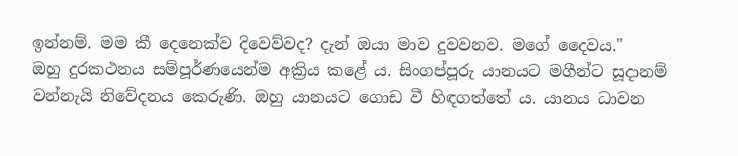ඉන්නම්. මම කී දෙනෙක්ව දිවෙව්වද? දැන් ඔයා මාව දුවවනව. මගේ දෛවය."
ඔහු දුරකථනය සම්පූර්ණයෙන්ම අක්‍රිය කළේ ය. සිංගප්පූරු යානයට මගීන්ට සූදානම් වන්නැයි නිවේදනය කෙරුණි. ඔහු යානයට ගොඩ වී හිඳගත්තේ ය. යානය ධාවන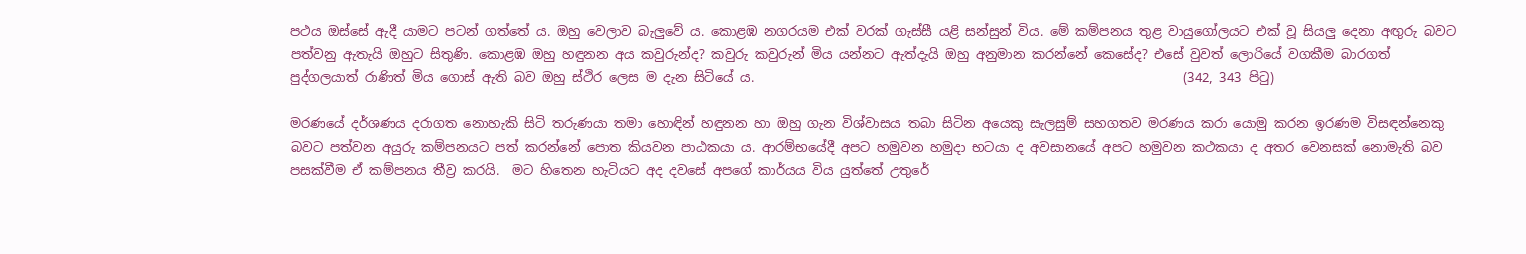පථය ඔස්සේ ඇදී යාමට පටන් ගත්තේ ය. ඔහු වෙලාව බැලුවේ ය. කොළඹ නගරයම එක් වරක් ගැස්සී යළි සන්සුන් විය. මේ කම්පනය තුළ වායුගෝලයට එක් වූ සියලු දෙනා අඟුරු බවට පත්වනු ඇතැයි ඔහුට සිතුණි. කොළඹ ඔහු හඳුනන අය කවුරුන්ද? කවුරු කවුරුන් මිය යන්නට ඇත්දැයි ඔහු අනුමාන කරන්නේ කෙසේද? එසේ වුවත් ලොරියේ වගකීම බාරගත් පුද්ගලයාත් රාණිත් මිය ගොස් ඇති බව ඔහු ස්ථිර ලෙස ම දැන සිටියේ ය.                                                                  (342, 343 පිටු)

මරණයේ දර්ශණය දරාගත නොහැකි සිටි තරුණයා තමා හොඳින් හඳුනන හා ඔහු ගැන විශ්වාසය තබා සිටින අයෙකු සැලසුම් සහගතව මරණය කරා යොමු කරන ඉරණම විසඳන්නෙකු බවට පත්වන අයුරු කම්පනයට පත් කරන්නේ පොත කියවන පාඨකයා ය. ආරම්භයේදී අපට හමුවන හමුදා භටයා ද අවසානයේ අපට හමුවන කථකයා ද අතර වෙනසක් නොමැති බව පසක්වීම ඒ කම්පනය තීව්‍ර කරයි.  මට හිතෙන හැටියට අද දවසේ අපගේ කාර්යය විය යුත්තේ උතුරේ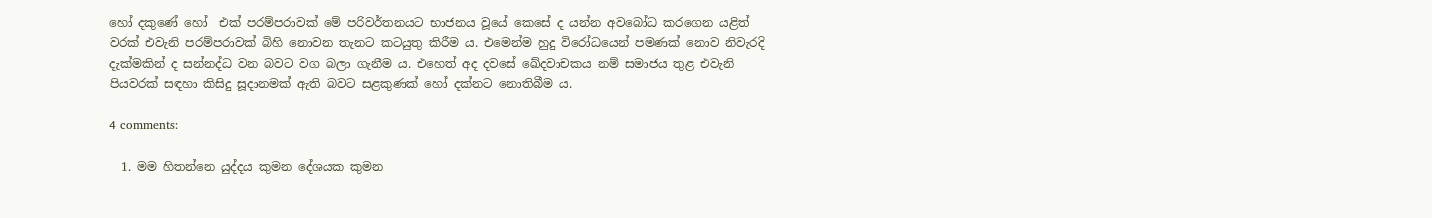හෝ දකුණේ හෝ  එක් පරම්පරාවක් මේ පරිවර්තනයට භාජනය වූයේ කෙසේ ද යන්න අවබෝධ කරගෙන යළිත් වරක් එවැනි පරම්පරාවක් බිහි නොවන තැනට කටයුතු කිරීම ය. එමෙන්ම හුදු විරෝධයෙන් පමණක් නොව නිවැරදි දැක්මකින් ද සන්නද්ධ වන බවට වග බලා ගැනීම ය. එහෙත් අද දවසේ ඛේදවාචකය නම් සමාජය තුළ එවැනි පියවරක් සඳහා කිසිදු සූදානමක් ඇති බවට සළකුණක් හෝ දක්නට නොතිබීම ය.

4 comments:

  1. මම හිතන්නෙ යුද්දය කුමන දේශයක කුමන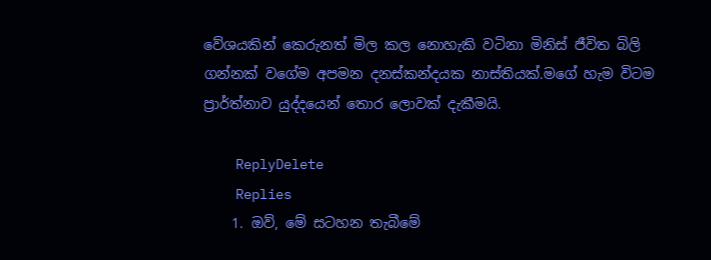වේශයකින් කෙරුනත් මිල කල නොහැකි වටිනා මිනිස් ජීවිත බිලි ගන්නක් වගේම අපමන දනස්කන්දයක නාස්තියක්.මගේ හැම විටම ප්‍රාර්ත්නාව යුද්දයෙන් තොර ලොවක් දැකීමයි.

    ReplyDelete
    Replies
    1. ඔව්, මේ සටහන තැබීමේ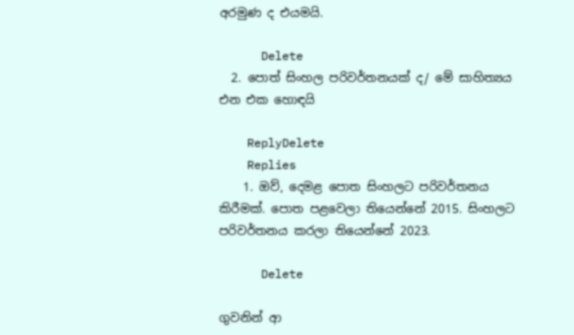අරමුණ ද එයමයි.

      Delete
  2. පොත් සිංහල පරිවර්තනයක් ද/ මේ සාහිත්‍යය එන එක හොඳයි

    ReplyDelete
    Replies
    1. ඔව්, දෙමළ පොත සිංහලට පරිවර්තනය කිරීමක්. පොත පළවෙලා තියෙන්නේ 2015. සිංහලට පරිවර්තනය කරලා තියෙන්නේ 2023.

      Delete

ගුවනින් ආ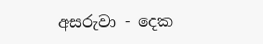අසරුවා - දෙක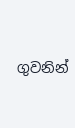ගුවනින්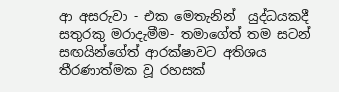ආ අසරුවා - එක මෙතැනින්  යුද්ධයකදී සතුරකු මරාදැමීම- තමාගේත් තම සටන් සඟයින්ගේත් ආරක්ෂාවට අතිශය තීරණාත්මක වූ රහසක්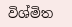විශ්මිත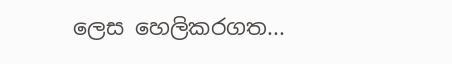ලෙස හෙලිකරගත...